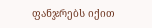ფანჯრებს იქით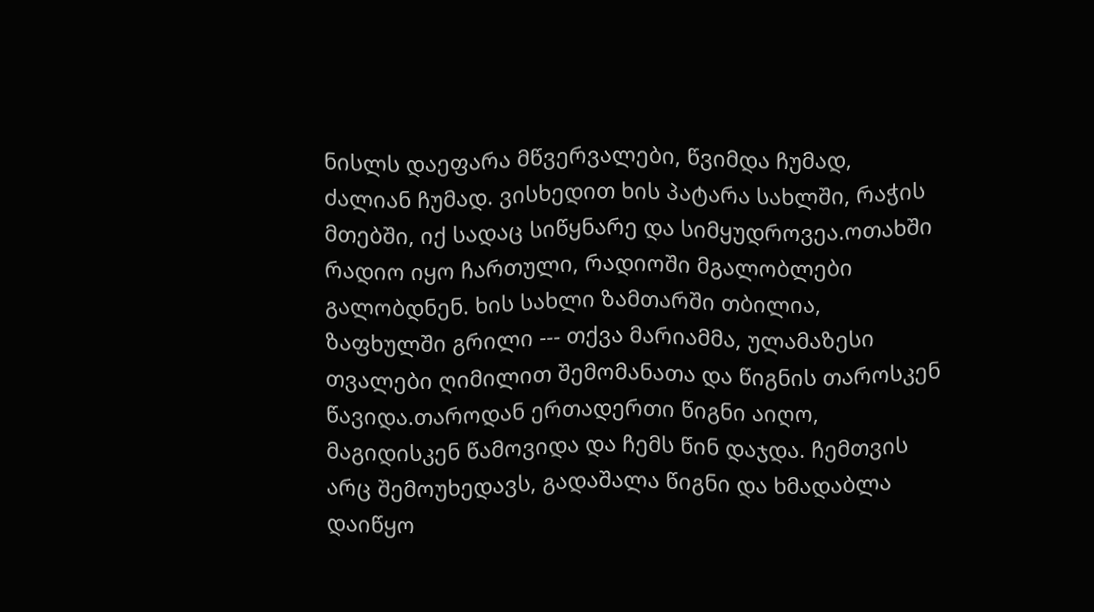ნისლს დაეფარა მწვერვალები, წვიმდა ჩუმად, ძალიან ჩუმად. ვისხედით ხის პატარა სახლში, რაჭის მთებში, იქ სადაც სიწყნარე და სიმყუდროვეა.ოთახში რადიო იყო ჩართული, რადიოში მგალობლები გალობდნენ. ხის სახლი ზამთარში თბილია, ზაფხულში გრილი --- თქვა მარიამმა, ულამაზესი თვალები ღიმილით შემომანათა და წიგნის თაროსკენ წავიდა.თაროდან ერთადერთი წიგნი აიღო, მაგიდისკენ წამოვიდა და ჩემს წინ დაჯდა. ჩემთვის არც შემოუხედავს, გადაშალა წიგნი და ხმადაბლა დაიწყო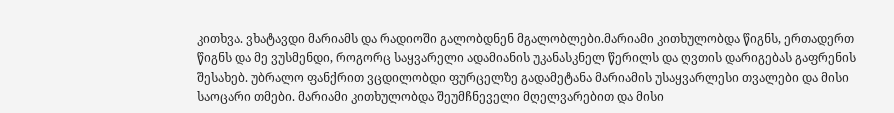კითხვა. ვხატავდი მარიამს და რადიოში გალობდნენ მგალობლები.მარიამი კითხულობდა წიგნს, ერთადერთ წიგნს და მე ვუსმენდი, როგორც საყვარელი ადამიანის უკანასკნელ წერილს და ღვთის დარიგებას გაფრენის შესახებ. უბრალო ფანქრით ვცდილობდი ფურცელზე გადამეტანა მარიამის უსაყვარლესი თვალები და მისი საოცარი თმები. მარიამი კითხულობდა შეუმჩნეველი მღელვარებით და მისი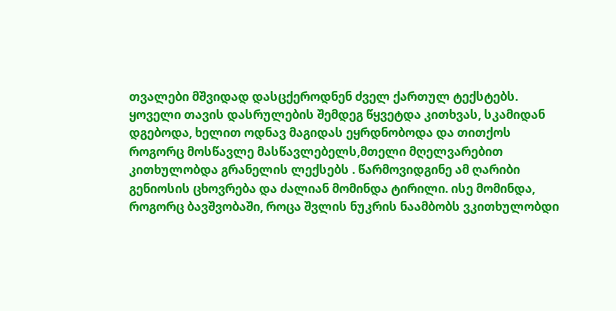თვალები მშვიდად დასცქეროდნენ ძველ ქართულ ტექსტებს. ყოველი თავის დასრულების შემდეგ წყვეტდა კითხვას, სკამიდან დგებოდა, ხელით ოდნავ მაგიდას ეყრდნობოდა და თითქოს როგორც მოსწავლე მასწავლებელს,მთელი მღელვარებით კითხულობდა გრანელის ლექსებს . წარმოვიდგინე ამ ღარიბი გენიოსის ცხოვრება და ძალიან მომინდა ტირილი. ისე მომინდა, როგორც ბავშვობაში, როცა შვლის ნუკრის ნაამბობს ვკითხულობდი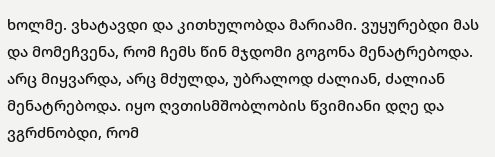ხოლმე. ვხატავდი და კითხულობდა მარიამი. ვუყურებდი მას და მომეჩვენა, რომ ჩემს წინ მჯდომი გოგონა მენატრებოდა. არც მიყვარდა, არც მძულდა, უბრალოდ ძალიან, ძალიან მენატრებოდა. იყო ღვთისმშობლობის წვიმიანი დღე და ვგრძნობდი, რომ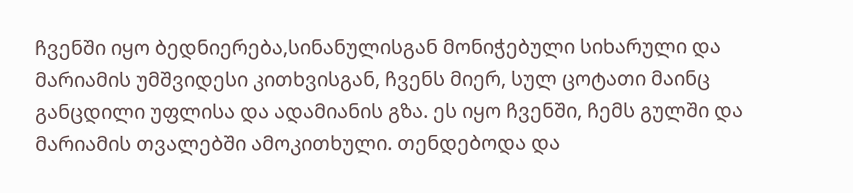ჩვენში იყო ბედნიერება,სინანულისგან მონიჭებული სიხარული და მარიამის უმშვიდესი კითხვისგან, ჩვენს მიერ, სულ ცოტათი მაინც განცდილი უფლისა და ადამიანის გზა. ეს იყო ჩვენში, ჩემს გულში და მარიამის თვალებში ამოკითხული. თენდებოდა და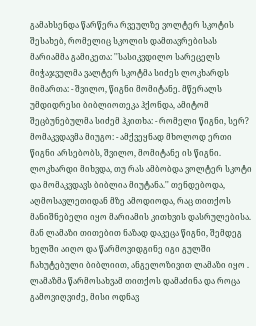გამახსენდა წარწერა რვეულზე ვოლტერ სკოტის შესახებ, რომელიც სკოლის დამთავრებისას მარიამმა გამიკეთა: ''სასიკვდილო სარეცელს მიჭაჯვულმა ვალტერ სკოტმა სიძეს ლოკხარდს მიმართა: - შვილო, წიგნი მომიტანე. მწერალს უმდიდრესი ბიბლიოთეკა ჰქონდა, ამიტომ შეცბუნებულმა სიძემ ჰკითხა: - რომელი წიგნი, სერ? მომაკვდავმა მიუგო: - ამქვეყნად მხოლოდ ერთი წიგნი არსებობს, შვილო, მომიტანე ის წიგნი. ლოკხარდი მიხვდა, თუ რას ამბობდა ვოლტერ სკოტი და მომაკვდავს ბიბლია მიუტანა.'' თენდებოდა, აღმოსავლეთიდან მზე ამოდიოდა, რაც თითქოს მანიშნებელი იყო მარიამის კითხვის დასრულებისა. მან ლამაზი თითებით ნაზად დაკეცა წიგნი, შემდეგ ხელში აიღო და წარმოვიდგინე იგი გულში ჩახუტებული ბიბლიით, ანგელოზივით ლამაზი იყო . ლამაზმა წარმოსახვამ თითქოს დამაძინა და როცა გამოვიღვიძე, მისი ოდნავ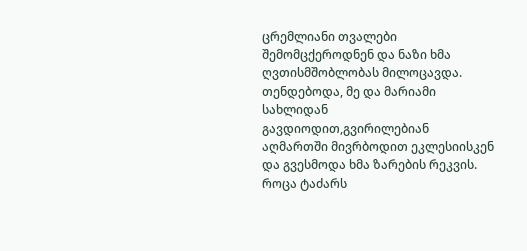ცრემლიანი თვალები შემომცქეროდნენ და ნაზი ხმა ღვთისმშობლობას მილოცავდა. თენდებოდა, მე და მარიამი სახლიდან გავდიოდით,გვირილებიან აღმართში მივრბოდით ეკლესიისკენ და გვესმოდა ხმა ზარების რეკვის. როცა ტაძარს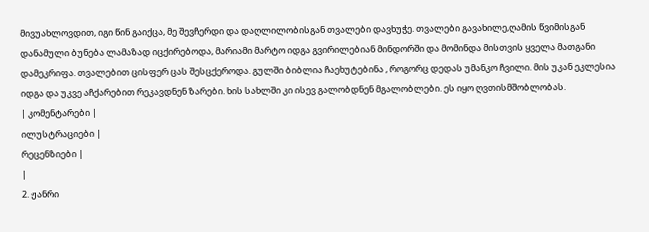მივუახლოვდით, იგი წინ გაიქცა, მე შევჩერდი და დაღლილობისგან თვალები დავხუჭე. თვალები გავახილე,ღამის წვიმისგან დანამული ბუნება ლამაზად იცქირებოდა, მარიამი მარტო იდგა გვირილებიან მინდორში და მომინდა მისთვის ყველა მათგანი დამეკრიფა. თვალებით ცისფერ ცას შესცქეროდა. გულში ბიბლია ჩაეხუტებინა , როგორც დედას უმანკო ჩვილი. მის უკან ეკლესია იდგა და უკვე აჩქარებით რეკავდნენ ზარები. ხის სახლში კი ისევ გალობდნენ მგალობლები. ეს იყო ღვთისმშობლობას.
| კომენტარები |
ილუსტრაციები |
რეცენზიები |
|
2. ჟანრი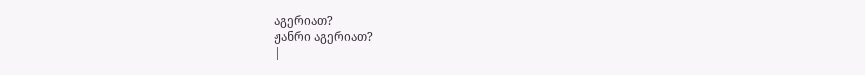აგერიათ?
ჟანრი აგერიათ?
|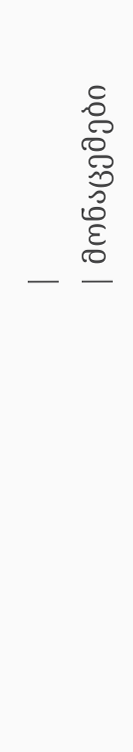|
| მონაცემები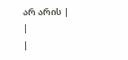არ არის |
|
|